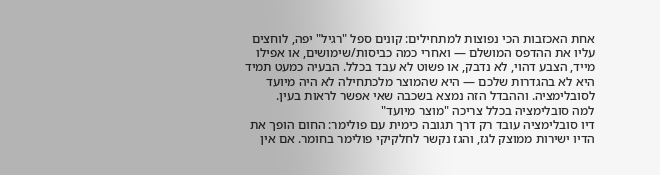אחת האכזבות הכי נפוצות למתחילים: קונים ספל "רגיל" יפה, לוחצים עליו את ההדפס המושלם — ואחרי כמה כביסות/שימושים, או אפילו מייד, הצבע דהוי, לא נדבק, או פשוט לא עבד בכלל. הבעיה כמעט תמיד היא לא בהגדרות שלכם — היא שהמוצר מלכתחילה לא היה מיועד לסובלימציה. וההבדל הזה נמצא בשכבה שאי אפשר לראות בעין.
למה סובלימציה בכלל צריכה "מוצר מיועד"
דיו סובלימציה עובד רק דרך תגובה כימית עם פולימר: החום הופך את הדיו ישירות ממוצק לגז, והגז נקשר לחלקיקי פולימר בחומר. אם אין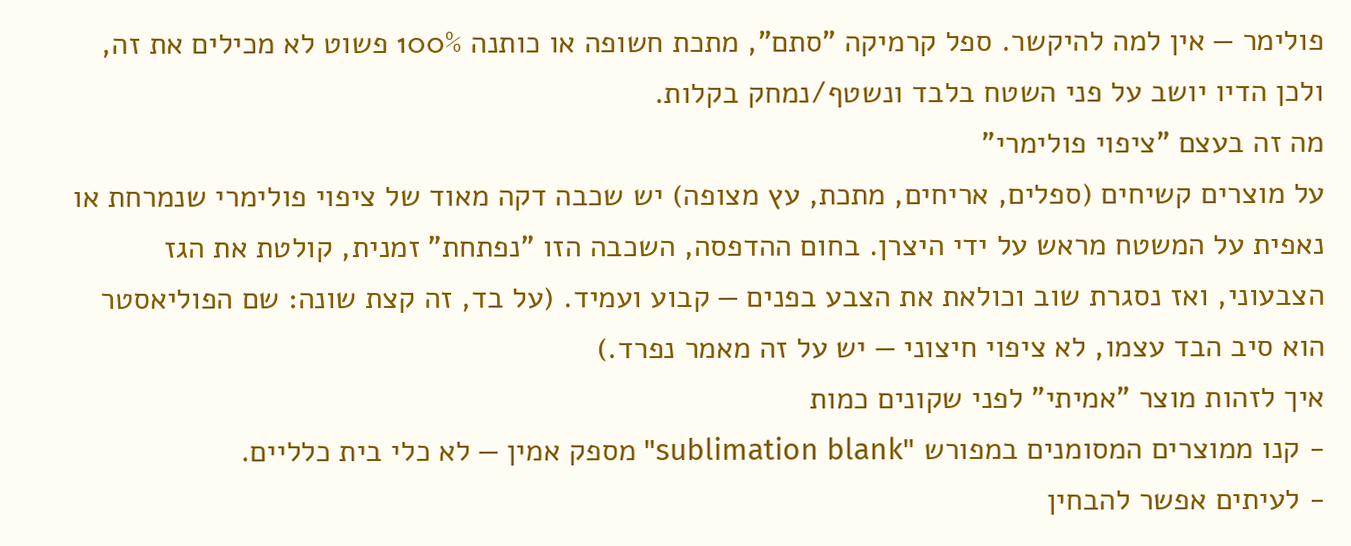פולימר — אין למה להיקשר. ספל קרמיקה "סתם", מתכת חשופה או כותנה 100% פשוט לא מכילים את זה, ולכן הדיו יושב על פני השטח בלבד ונשטף/נמחק בקלות.
מה זה בעצם "ציפוי פולימרי"
על מוצרים קשיחים (ספלים, אריחים, מתכת, עץ מצופה) יש שכבה דקה מאוד של ציפוי פולימרי שנמרחת או נאפית על המשטח מראש על ידי היצרן. בחום ההדפסה, השכבה הזו "נפתחת" זמנית, קולטת את הגז הצבעוני, ואז נסגרת שוב וכולאת את הצבע בפנים — קבוע ועמיד. (על בד, זה קצת שונה: שם הפוליאסטר הוא סיב הבד עצמו, לא ציפוי חיצוני — יש על זה מאמר נפרד.)
איך לזהות מוצר "אמיתי" לפני שקונים כמות
- קנו ממוצרים המסומנים במפורש "sublimation blank" מספק אמין — לא כלי בית כלליים.
- לעיתים אפשר להבחין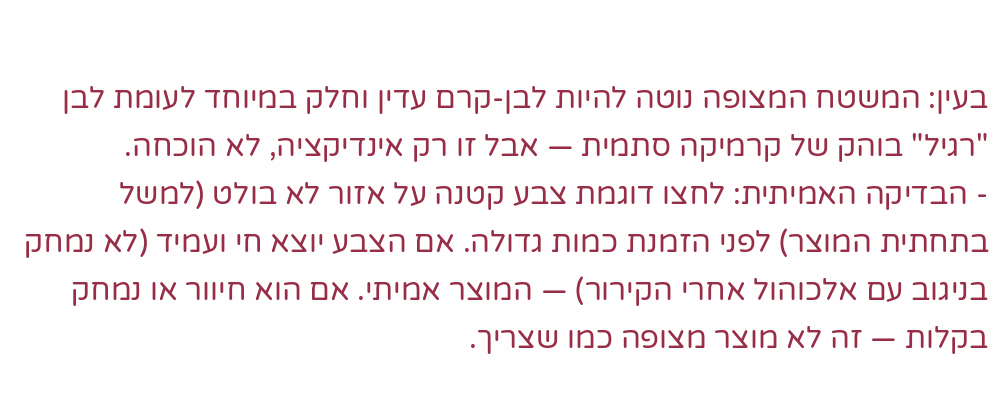בעין: המשטח המצופה נוטה להיות לבן-קרם עדין וחלק במיוחד לעומת לבן "רגיל" בוהק של קרמיקה סתמית — אבל זו רק אינדיקציה, לא הוכחה.
- הבדיקה האמיתית: לחצו דוגמת צבע קטנה על אזור לא בולט (למשל בתחתית המוצר) לפני הזמנת כמות גדולה. אם הצבע יוצא חי ועמיד (לא נמחק בניגוב עם אלכוהול אחרי הקירור) — המוצר אמיתי. אם הוא חיוור או נמחק בקלות — זה לא מוצר מצופה כמו שצריך.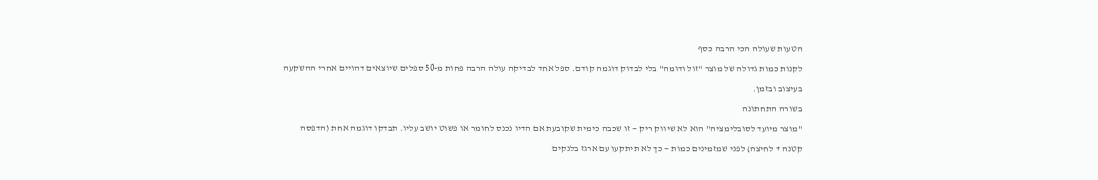הטעות שעולה הכי הרבה כסף
לקנות כמות גדולה של מוצר "זול ודומה" בלי לבדוק דוגמה קודם. ספל אחד לבדיקה עולה הרבה פחות מ-50 ספלים שיוצאים דהויים אחרי ההשקעה בעיצוב ובזמן.
בשורה התחתונה
"מוצר מיועד לסובלימציה" הוא לא שיווק ריק — זו שכבה כימית שקובעת אם הדיו נכנס לחומר או פשוט יושב עליו. תבדקו דוגמה אחת (הדפסה קטנה + לחיצה) לפני שמזמינים כמות — כך לא תיתקעו עם ארגז בלנקים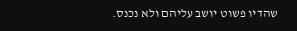שהדיו פשוט יושב עליהם ולא נכנס.